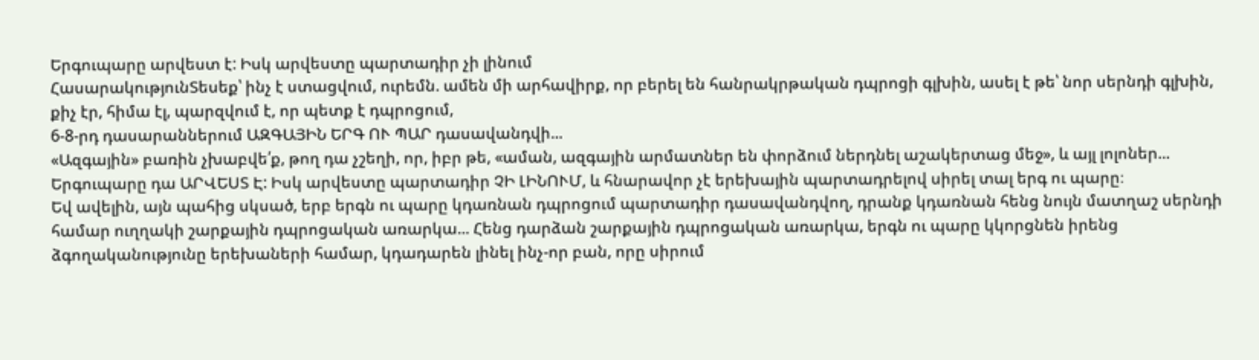Երգուպարը արվեստ է: Իսկ արվեստը պարտադիր չի լինում
ՀասարակությունՏեսեք՝ ինչ է ստացվում, ուրեմն. ամեն մի արհավիրք, որ բերել են հանրակրթական դպրոցի գլխին, ասել է թե՝ նոր սերնդի գլխին, քիչ էր, հիմա էլ, պարզվում է, որ պետք է դպրոցում,
6-8-րդ դասարաններում ԱԶԳԱՅԻՆ ԵՐԳ ՈՒ ՊԱՐ դասավանդվի...
«Ազգային» բառին չխաբվե՛ք, թող դա չշեղի, որ, իբր թե, «աման, ազգային արմատներ են փորձում ներդնել աշակերտաց մեջ», և այլ լոլոներ...
Երգուպարը դա ԱՐՎԵՍՏ Է: Իսկ արվեստը պարտադիր ՉԻ ԼԻՆՈՒՄ, և հնարավոր չէ երեխային պարտադրելով սիրել տալ երգ ու պարը։
Եվ ավելին, այն պահից սկսած, երբ երգն ու պարը կդառնան դպրոցում պարտադիր դասավանդվող, դրանք կդառնան հենց նույն մատղաշ սերնդի համար ուղղակի շարքային դպրոցական առարկա... Հենց դարձան շարքային դպրոցական առարկա, երգն ու պարը կկորցնեն իրենց ձգողականությունը երեխաների համար, կդադարեն լինել ինչ-որ բան, որը սիրում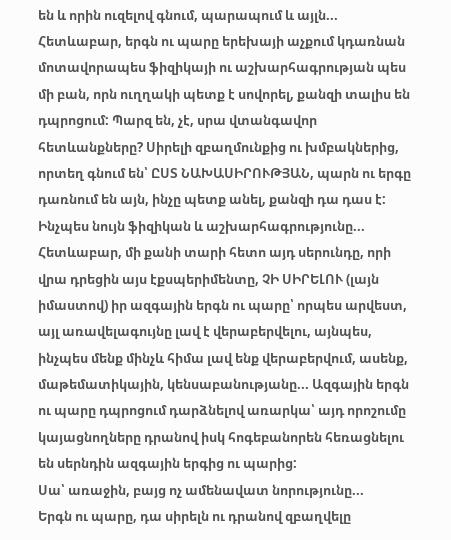են և որին ուզելով գնում, պարապում և այլն... Հետևաբար, երգն ու պարը երեխայի աչքում կդառնան մոտավորապես ֆիզիկայի ու աշխարհագրության պես մի բան, որն ուղղակի պետք է սովորել, քանզի տալիս են դպրոցում: Պարզ են, չէ, սրա վտանգավոր հետևանքները? Սիրելի զբաղմունքից ու խմբակներից, որտեղ գնում են՝ ԸՍՏ ՆԱԽԱՍԻՐՈՒԹՅԱՆ, պարն ու երգը դառնում են այն, ինչը պետք անել, քանզի դա դաս է: Ինչպես նույն ֆիզիկան և աշխարհագրությունը... Հետևաբար, մի քանի տարի հետո այդ սերունդը, որի վրա դրեցին այս էքսպերիմենտը, ՉԻ ՍԻՐԵԼՈՒ (լայն իմաստով) իր ազգային երգն ու պարը՝ որպես արվեստ, այլ առավելագույնը լավ է վերաբերվելու, այնպես, ինչպես մենք մինչև հիմա լավ ենք վերաբերվում, ասենք, մաթեմատիկային, կենսաբանությանը... Ազգային երգն ու պարը դպրոցում դարձնելով առարկա՝ այդ որոշումը կայացնողները դրանով իսկ հոգեբանորեն հեռացնելու են սերնդին ազգային երգից ու պարից:
Սա՝ առաջին, բայց ոչ ամենավատ նորությունը...
Երգն ու պարը, դա սիրելն ու դրանով զբաղվելը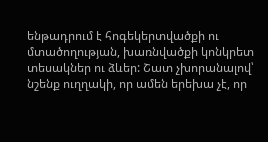ենթադրում է հոգեկերտվածքի ու մտածողության, խառնվածքի կոնկրետ տեսակներ ու ձևեր: Շատ չխորանալով՝ նշենք ուղղակի, որ ամեն երեխա չէ, որ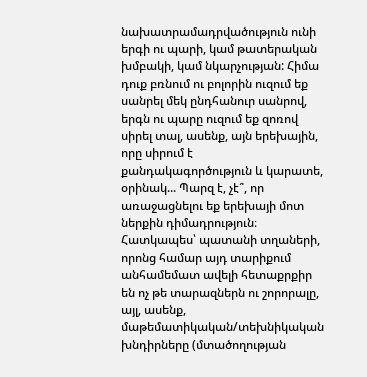նախատրամադրվածություն ունի երգի ու պարի, կամ թատերական խմբակի, կամ նկարչության: Հիմա դուք բռնում ու բոլորին ուզում եք սանրել մեկ ընդհանուր սանրով, երգն ու պարը ուզում եք զոռով սիրել տալ, ասենք, այն երեխային, որը սիրում է քանդակագործություն և կարատե, օրինակ... Պարզ է, չէ՞, որ առաջացնելու եք երեխայի մոտ ներքին դիմադրություն։ Հատկապես՝ պատանի տղաների, որոնց համար այդ տարիքում անհամեմատ ավելի հետաքրքիր են ոչ թե տարազներն ու շորորալը, այլ, ասենք, մաթեմատիկական/տեխնիկական խնդիրները (մտածողության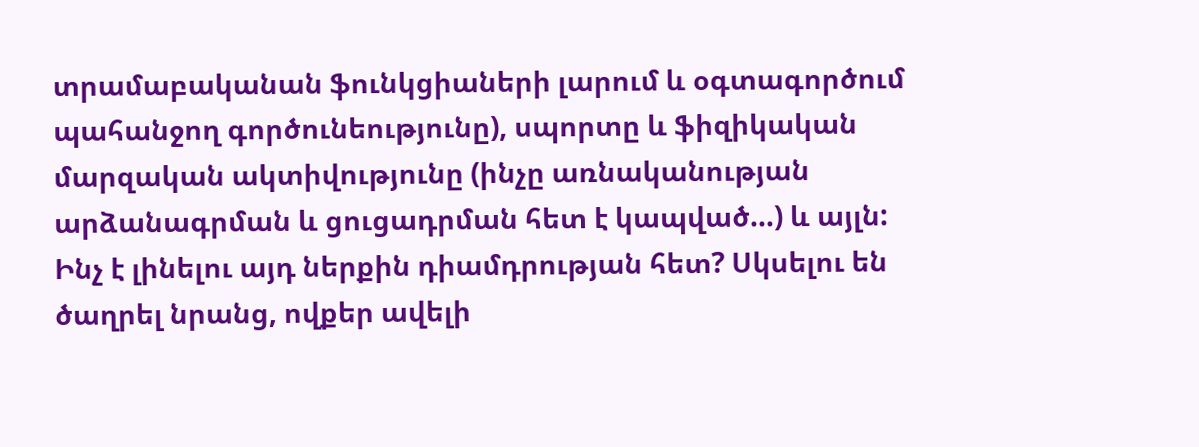տրամաբականան ֆունկցիաների լարում և օգտագործում պահանջող գործունեությունը), սպորտը և ֆիզիկական մարզական ակտիվությունը (ինչը առնականության արձանագրման և ցուցադրման հետ է կապված...) և այլն: Ինչ է լինելու այդ ներքին դիամդրության հետ? Սկսելու են ծաղրել նրանց, ովքեր ավելի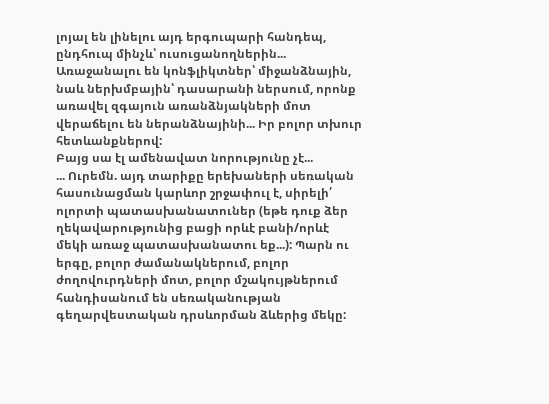լոյալ են լինելու այդ երգուպարի հանդեպ, ընդհուպ մինչև՝ ուսուցանողներին... Առաջանալու են կոնֆլիկտներ՝ միջանձնային, նաև ներխմբային՝ դասարանի ներսում, որոնք առավել զգայուն առանձնյակների մոտ վերաճելու են ներանձնայինի... Իր բոլոր տխուր հետևանքներով:
Բայց սա էլ ամենավատ նորությունը չէ...
... Ուրեմն. այդ տարիքը երեխաների սեռական հասունացման կարևոր շրջափուլ է, սիրելի՛ ոլորտի պատասխանատուներ (եթե դուք ձեր ղեկավարությունից բացի որևէ բանի/որևէ մեկի առաջ պատասխանատու եք...): Պարն ու երգը, բոլոր ժամանակներում, բոլոր ժողովուրդների մոտ, բոլոր մշակույթներում հանդիսանում են սեռականության գեղարվեստական դրսևորման ձևերից մեկը: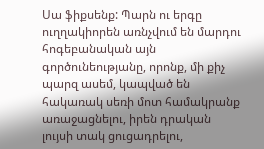Սա ֆիքսենք: Պարն ու երգը ուղղակիորեն առնչվում են մարդու հոգեբանական այն գործունեությանը, որոնք, մի քիչ պարզ ասեմ, կապված են հակառակ սեռի մոտ համակրանք առաջացնելու, իրեն դրական լույսի տակ ցուցադրելու,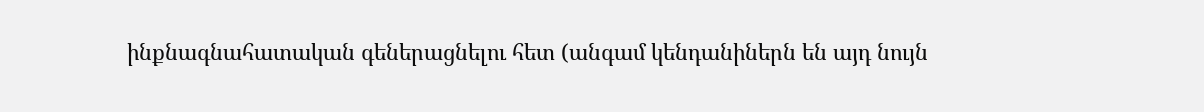ինքնագնահատական գեներացնելու հետ (անգամ կենդանիներն են այդ նույն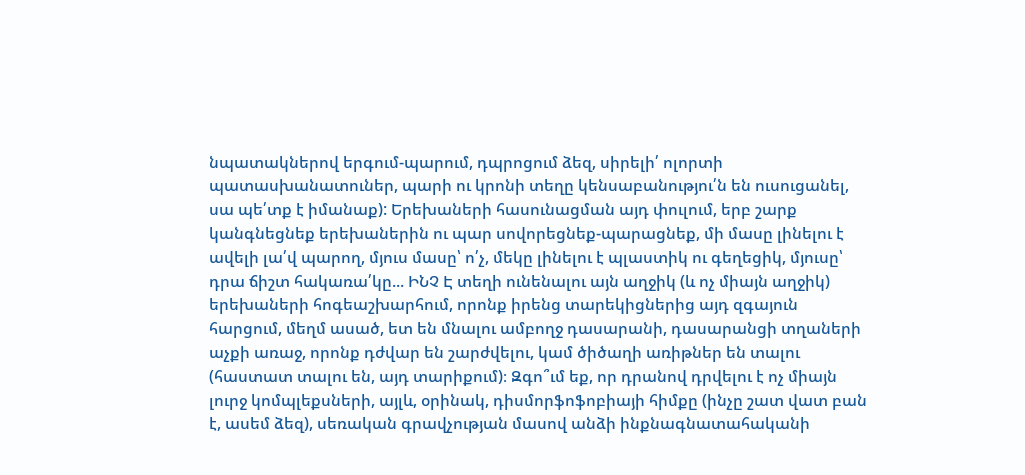նպատակներով երգում-պարում, դպրոցում ձեզ, սիրելի՛ ոլորտի պատասխանատուներ, պարի ու կրոնի տեղը կենսաբանությու՛ն են ուսուցանել, սա պե՛տք է իմանաք): Երեխաների հասունացման այդ փուլում, երբ շարք կանգնեցնեք երեխաներին ու պար սովորեցնեք-պարացնեք, մի մասը լինելու է ավելի լա՛վ պարող, մյուս մասը՝ ո՛չ, մեկը լինելու է պլաստիկ ու գեղեցիկ, մյուսը՝ դրա ճիշտ հակառա՛կը... ԻՆՉ Է տեղի ունենալու այն աղջիկ (և ոչ միայն աղջիկ) երեխաների հոգեաշխարհում, որոնք իրենց տարեկիցներից այդ զգայուն հարցում, մեղմ ասած, ետ են մնալու ամբողջ դասարանի, դասարանցի տղաների աչքի առաջ, որոնք դժվար են շարժվելու, կամ ծիծաղի առիթներ են տալու (հաստատ տալու են, այդ տարիքում)։ Զգո՞ւմ եք, որ դրանով դրվելու է ոչ միայն լուրջ կոմպլեքսների, այլև, օրինակ, դիսմորֆոֆոբիայի հիմքը (ինչը շատ վատ բան է, ասեմ ձեզ), սեռական գրավչության մասով անձի ինքնագնատահականի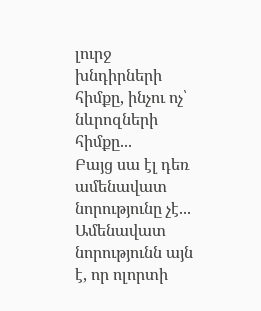լուրջ խնդիրների հիմքը, ինչու ոչ՝ նևրոզների հիմքը...
Բայց սա էլ դեռ ամենավատ նորությունը չէ...
Ամենավատ նորությունն այն է, որ ոլորտի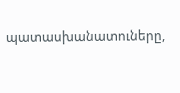պատասխանատուները,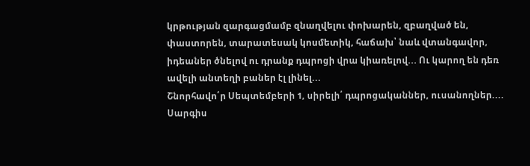կրթության զարգացմամբ զնաղվելու փոխարեն, զբաղված են, փաստորեն, տարատեսակ կոսմետիկ, հաճախ՝ նաև վտանգավոր, իդեաներ ծնելով ու դրանք դպրոցի վրա կիառելով... Ու կարող են դեռ ավելի անտեղի բաներ էլ լինել...
Շնորհավո՛ր Սեպտեմբերի 1, սիրելի՛ դպրոցականներ, ուսանողներ....
Սարգիս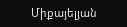Միքայելյան